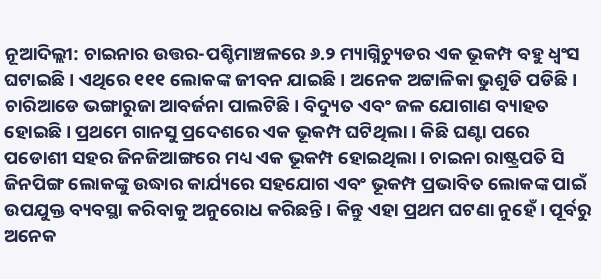ନୂଆଦିଲ୍ଲୀ: ଚାଇନାର ଉତ୍ତର-ପଶ୍ଚିମାଞ୍ଚଳରେ ୬.୨ ମ୍ୟାଗ୍ନିଚ୍ୟୁଡର ଏକ ଭୂକମ୍ପ ବହୁ ଧ୍ୱଂସ ଘଟାଇଛି। ଏଥିରେ ୧୧୧ ଲୋକଙ୍କ ଜୀବନ ଯାଇଛି। ଅନେକ ଅଟ୍ଟାଳିକା ଭୁଶୁଡି ପଡିଛି। ଚାରିଆଡେ ଭଙ୍ଗାରୁଜା ଆବର୍ଜନା ପାଲଟିଛି। ବିଦ୍ୟୁତ ଏବଂ ଜଳ ଯୋଗାଣ ବ୍ୟାହତ ହୋଇଛି। ପ୍ରଥମେ ଗାନସୁ ପ୍ରଦେଶରେ ଏକ ଭୂକମ୍ପ ଘଟିଥିଲା। କିଛି ଘଣ୍ଟା ପରେ ପଡୋଶୀ ସହର ଜିନଜିଆଙ୍ଗରେ ମଧ୍ୟ ଏକ ଭୂକମ୍ପ ହୋଇଥିଲା। ଚାଇନା ରାଷ୍ଟ୍ରପତି ସି ଜିନପିଙ୍ଗ ଲୋକଙ୍କୁ ଉଦ୍ଧାର କାର୍ଯ୍ୟରେ ସହଯୋଗ ଏବଂ ଭୂକମ୍ପ ପ୍ରଭାବିତ ଲୋକଙ୍କ ପାଇଁ ଉପଯୁକ୍ତ ବ୍ୟବସ୍ଥା କରିବାକୁ ଅନୁରୋଧ କରିଛନ୍ତି। କିନ୍ତୁ ଏହା ପ୍ରଥମ ଘଟଣା ନୁହେଁ। ପୂର୍ବରୁ ଅନେକ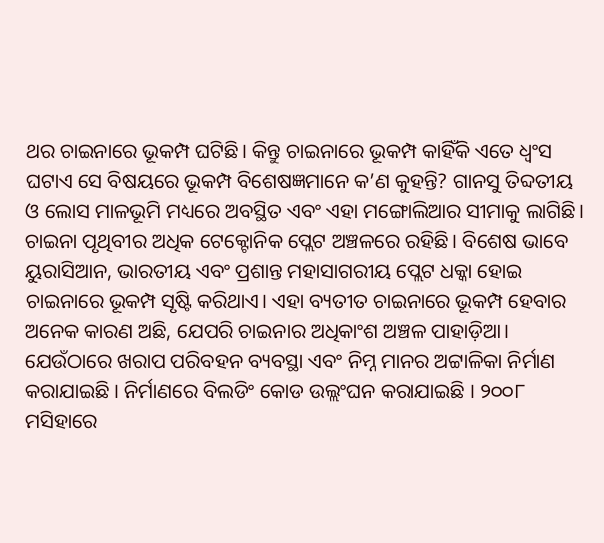ଥର ଚାଇନାରେ ଭୂକମ୍ପ ଘଟିଛି। କିନ୍ତୁ ଚାଇନାରେ ଭୂକମ୍ପ କାହିଁକି ଏତେ ଧ୍ୱଂସ ଘଟାଏ ସେ ବିଷୟରେ ଭୂକମ୍ପ ବିଶେଷଜ୍ଞମାନେ କ’ଣ କୁହନ୍ତି? ଗାନସୁ ତିବ୍ଦତୀୟ ଓ ଲୋସ ମାଳଭୂମି ମଧ୍ୟରେ ଅବସ୍ଥିତ ଏବଂ ଏହା ମଙ୍ଗୋଲିଆର ସୀମାକୁ ଲାଗିଛି। ଚାଇନା ପୃଥିବୀର ଅଧିକ ଟେକ୍ଟୋନିକ ପ୍ଲେଟ ଅଞ୍ଚଳରେ ରହିଛି। ବିଶେଷ ଭାବେ ୟୁରାସିଆନ, ଭାରତୀୟ ଏବଂ ପ୍ରଶାନ୍ତ ମହାସାଗରୀୟ ପ୍ଲେଟ ଧକ୍କା ହୋଇ ଚାଇନାରେ ଭୂକମ୍ପ ସୃଷ୍ଟି କରିଥାଏ। ଏହା ବ୍ୟତୀତ ଚାଇନାରେ ଭୂକମ୍ପ ହେବାର ଅନେକ କାରଣ ଅଛି, ଯେପରି ଚାଇନାର ଅଧିକାଂଶ ଅଞ୍ଚଳ ପାହାଡ଼ିଆ। ଯେଉଁଠାରେ ଖରାପ ପରିବହନ ବ୍ୟବସ୍ଥା ଏବଂ ନିମ୍ନ ମାନର ଅଟ୍ଟାଳିକା ନିର୍ମାଣ କରାଯାଇଛି । ନିର୍ମାଣରେ ବିଲଡିଂ କୋଡ ଉଲ୍ଲଂଘନ କରାଯାଇଛି । ୨୦୦୮ ମସିହାରେ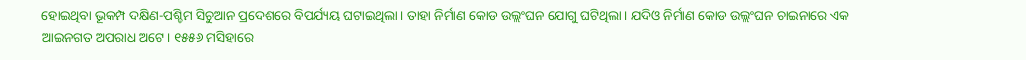ହୋଇଥିବା ଭୂକମ୍ପ ଦକ୍ଷିଣ-ପଶ୍ଚିମ ସିଚୁଆନ ପ୍ରଦେଶରେ ବିପର୍ଯ୍ୟୟ ଘଟାଇଥିଲା। ତାହା ନିର୍ମାଣ କୋଡ ଉଲ୍ଲଂଘନ ଯୋଗୁ ଘଟିଥିଲା। ଯଦିଓ ନିର୍ମାଣ କୋଡ ଉଲ୍ଲଂଘନ ଚାଇନାରେ ଏକ ଆଇନଗତ ଅପରାଧ ଅଟେ। ୧୫୫୬ ମସିହାରେ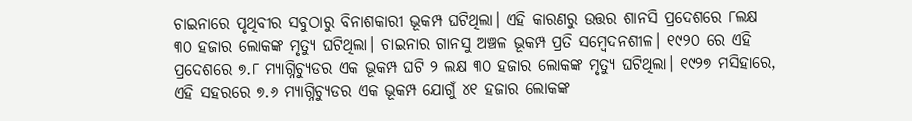ଚାଇନାରେ ପୃଥିବୀର ସବୁଠାରୁ ବିନାଶକାରୀ ଭୂକମ୍ପ ଘଟିଥିଲା। ଏହି କାରଣରୁ ଉତ୍ତର ଶାନସି ପ୍ରଦେଶରେ ୮ଲକ୍ଷ ୩୦ ହଜାର ଲୋକଙ୍କ ମୃତ୍ୟୁ ଘଟିଥିଲା। ଚାଇନାର ଗାନସୁ ଅଞ୍ଚଳ ଭୂକମ୍ପ ପ୍ରତି ସମ୍ବେଦନଶୀଳ। ୧୯୨୦ ରେ ଏହି ପ୍ରଦେଶରେ ୭.୮ ମ୍ୟାଗ୍ନିଚ୍ୟୁଡର ଏକ ଭୂକମ୍ପ ଘଟି ୨ ଲକ୍ଷ ୩୦ ହଜାର ଲୋକଙ୍କ ମୃତ୍ୟୁ ଘଟିଥିଲା। ୧୯୨୭ ମସିହାରେ, ଏହି ସହରରେ ୭.୬ ମ୍ୟାଗ୍ନିଚ୍ୟୁଡର ଏକ ଭୂକମ୍ପ ଯୋଗୁଁ ୪୧ ହଜାର ଲୋକଙ୍କ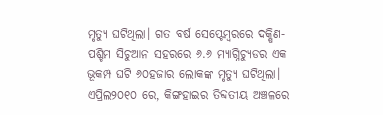ମୃତ୍ୟୁ ଘଟିଥିଲା। ଗତ ବର୍ଷ ସେପ୍ଟେମ୍ବରରେ ଦକ୍ଷିଣ-ପଶ୍ଚିମ ସିଚୁଆନ ସହରରେ ୬.୬ ମ୍ୟାଗ୍ନିଚ୍ୟୁଡର ଏକ ଭୂକମ୍ପ ଘଟି ୬୦ହଜାର ଲୋକଙ୍କ ମୃତ୍ୟୁ ଘଟିଥିଲା। ଏପ୍ରିଲ୨୦୧୦ ରେ, କିଙ୍ଗହାଇର ତିବ୍ଦତୀୟ ଅଞ୍ଚଳରେ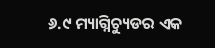୬.୯ ମ୍ୟାଗ୍ନିଚ୍ୟୁଡର ଏକ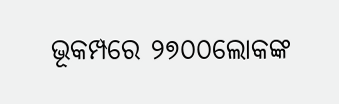ଭୂକମ୍ପରେ ୨୭୦୦ଲୋକଙ୍କ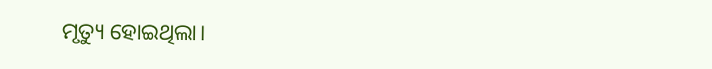ମୃତ୍ୟୁ ହୋଇଥିଲା।